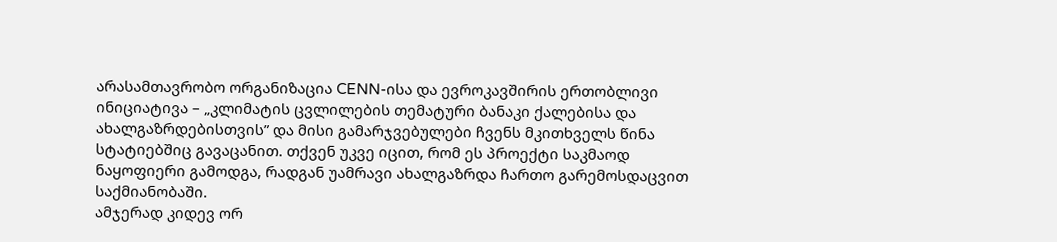არასამთავრობო ორგანიზაცია CENN-ისა და ევროკავშირის ერთობლივი ინიციატივა – „კლიმატის ცვლილების თემატური ბანაკი ქალებისა და ახალგაზრდებისთვის” და მისი გამარჯვებულები ჩვენს მკითხველს წინა სტატიებშიც გავაცანით. თქვენ უკვე იცით, რომ ეს პროექტი საკმაოდ ნაყოფიერი გამოდგა, რადგან უამრავი ახალგაზრდა ჩართო გარემოსდაცვით საქმიანობაში.
ამჯერად კიდევ ორ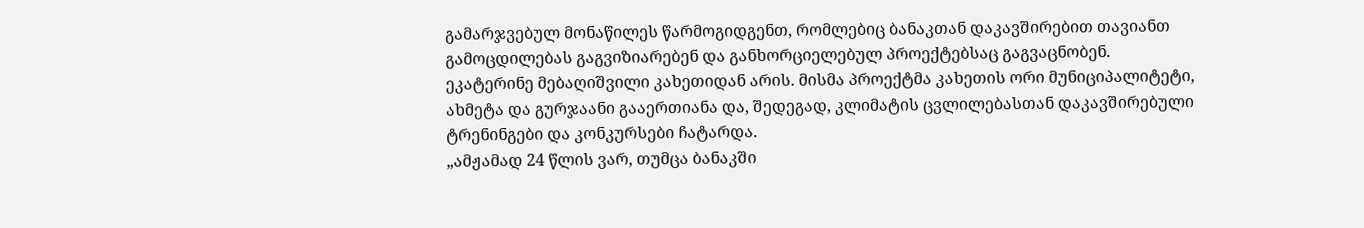გამარჯვებულ მონაწილეს წარმოგიდგენთ, რომლებიც ბანაკთან დაკავშირებით თავიანთ გამოცდილებას გაგვიზიარებენ და განხორციელებულ პროექტებსაც გაგვაცნობენ.
ეკატერინე მებაღიშვილი კახეთიდან არის. მისმა პროექტმა კახეთის ორი მუნიციპალიტეტი, ახმეტა და გურჯაანი გააერთიანა და, შედეგად, კლიმატის ცვლილებასთან დაკავშირებული ტრენინგები და კონკურსები ჩატარდა.
„ამჟამად 24 წლის ვარ, თუმცა ბანაკში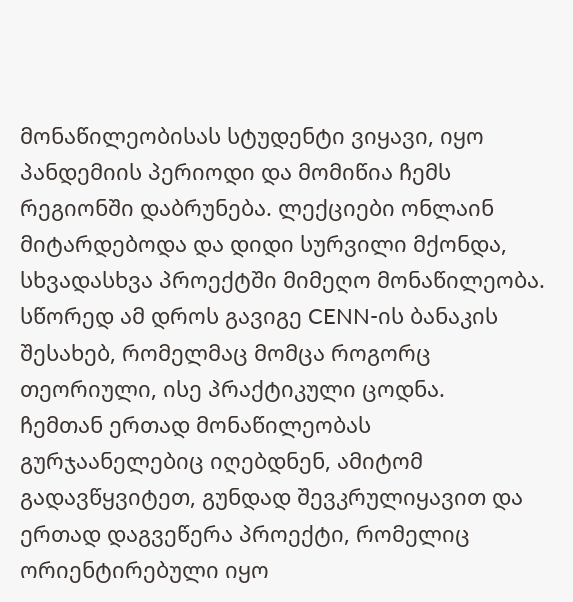მონაწილეობისას სტუდენტი ვიყავი, იყო პანდემიის პერიოდი და მომიწია ჩემს რეგიონში დაბრუნება. ლექციები ონლაინ მიტარდებოდა და დიდი სურვილი მქონდა, სხვადასხვა პროექტში მიმეღო მონაწილეობა. სწორედ ამ დროს გავიგე CENN-ის ბანაკის შესახებ, რომელმაც მომცა როგორც თეორიული, ისე პრაქტიკული ცოდნა.
ჩემთან ერთად მონაწილეობას გურჯაანელებიც იღებდნენ, ამიტომ გადავწყვიტეთ, გუნდად შევკრულიყავით და ერთად დაგვეწერა პროექტი, რომელიც ორიენტირებული იყო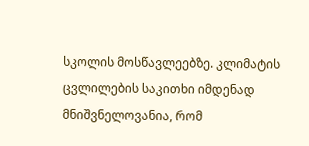სკოლის მოსწავლეებზე. კლიმატის ცვლილების საკითხი იმდენად მნიშვნელოვანია, რომ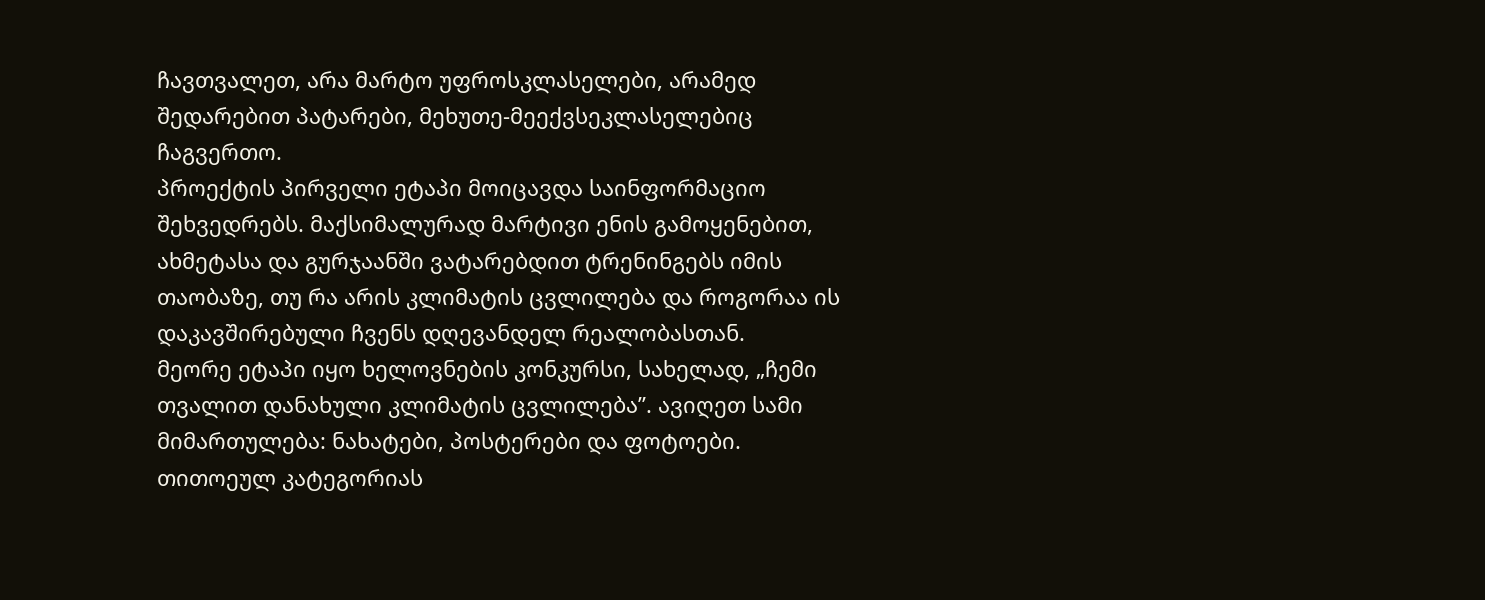ჩავთვალეთ, არა მარტო უფროსკლასელები, არამედ შედარებით პატარები, მეხუთე-მეექვსეკლასელებიც ჩაგვერთო.
პროექტის პირველი ეტაპი მოიცავდა საინფორმაციო შეხვედრებს. მაქსიმალურად მარტივი ენის გამოყენებით, ახმეტასა და გურჯაანში ვატარებდით ტრენინგებს იმის თაობაზე, თუ რა არის კლიმატის ცვლილება და როგორაა ის დაკავშირებული ჩვენს დღევანდელ რეალობასთან.
მეორე ეტაპი იყო ხელოვნების კონკურსი, სახელად, „ჩემი თვალით დანახული კლიმატის ცვლილება”. ავიღეთ სამი მიმართულება: ნახატები, პოსტერები და ფოტოები. თითოეულ კატეგორიას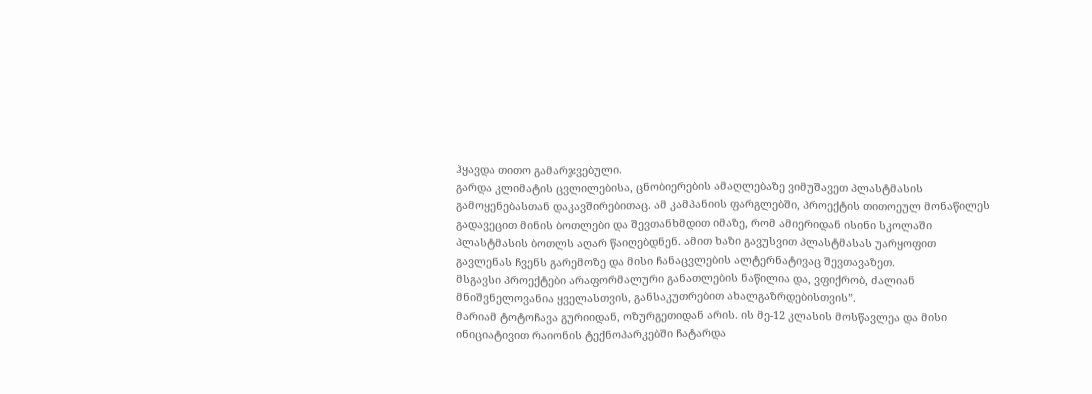ჰყავდა თითო გამარჯვებული.
გარდა კლიმატის ცვლილებისა, ცნობიერების ამაღლებაზე ვიმუშავეთ პლასტმასის გამოყენებასთან დაკავშირებითაც. ამ კამპანიის ფარგლებში, პროექტის თითოეულ მონაწილეს გადავეცით მინის ბოთლები და შევთანხმდით იმაზე, რომ ამიერიდან ისინი სკოლაში პლასტმასის ბოთლს აღარ წაიღებდნენ. ამით ხაზი გავუსვით პლასტმასას უარყოფით გავლენას ჩვენს გარემოზე და მისი ჩანაცვლების ალტერნატივაც შევთავაზეთ.
მსგავსი პროექტები არაფორმალური განათლების ნაწილია და, ვფიქრობ, ძალიან მნიშვნელოვანია ყველასთვის, განსაკუთრებით ახალგაზრდებისთვის”.
მარიამ ტოტოჩავა გურიიდან, ოზურგეთიდან არის. ის მე-12 კლასის მოსწავლეა და მისი ინიციატივით რაიონის ტექნოპარკებში ჩატარდა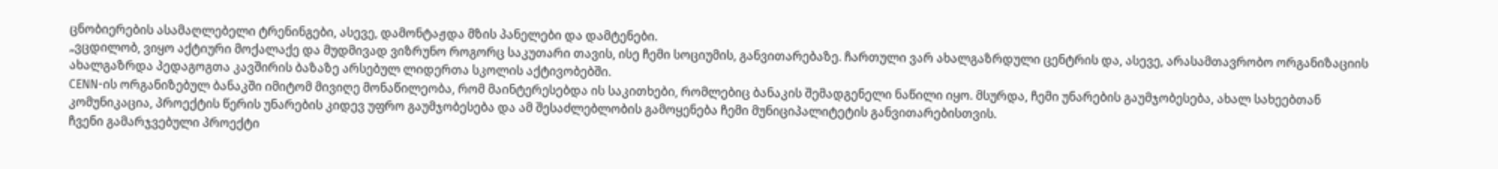ცნობიერების ასამაღლებელი ტრენინგები, ასევე, დამონტაჟდა მზის პანელები და დამტენები.
„ვცდილობ, ვიყო აქტიური მოქალაქე და მუდმივად ვიზრუნო როგორც საკუთარი თავის, ისე ჩემი სოციუმის, განვითარებაზე. ჩართული ვარ ახალგაზრდული ცენტრის და, ასევე, არასამთავრობო ორგანიზაციის ახალგაზრდა პედაგოგთა კავშირის ბაზაზე არსებულ ლიდერთა სკოლის აქტივობებში.
CENN-ის ორგანიზებულ ბანაკში იმიტომ მივიღე მონაწილეობა, რომ მაინტერესებდა ის საკითხები, რომლებიც ბანაკის შემადგენელი ნაწილი იყო. მსურდა, ჩემი უნარების გაუმჯობესება, ახალ სახეებთან კომუნიკაცია, პროექტის წერის უნარების კიდევ უფრო გაუმჯობესება და ამ შესაძლებლობის გამოყენება ჩემი მუნიციპალიტეტის განვითარებისთვის.
ჩვენი გამარჯვებული პროექტი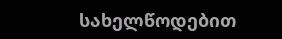სახელწოდებით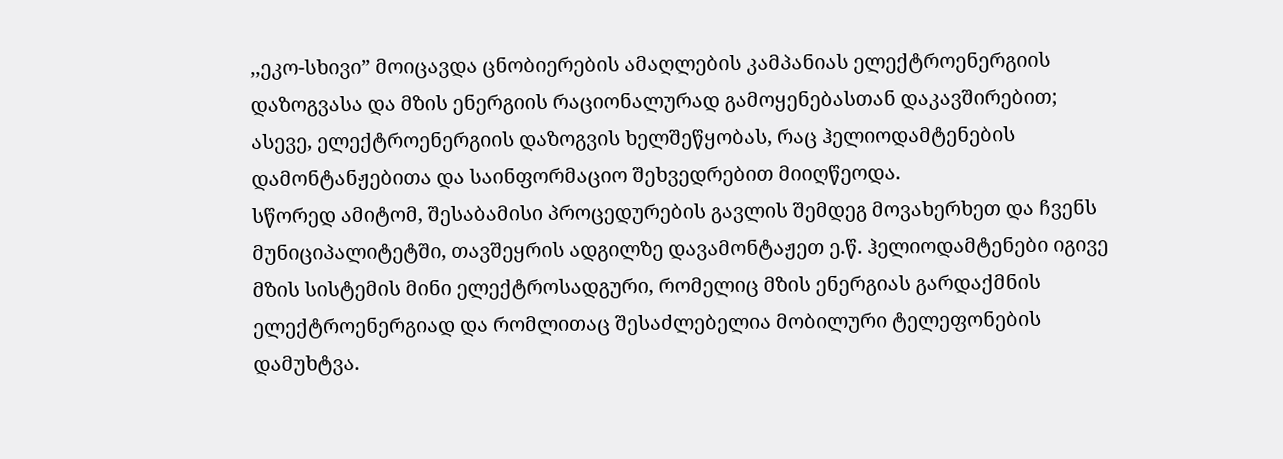,,ეკო-სხივი” მოიცავდა ცნობიერების ამაღლების კამპანიას ელექტროენერგიის დაზოგვასა და მზის ენერგიის რაციონალურად გამოყენებასთან დაკავშირებით; ასევე, ელექტროენერგიის დაზოგვის ხელშეწყობას, რაც ჰელიოდამტენების დამონტანჟებითა და საინფორმაციო შეხვედრებით მიიღწეოდა.
სწორედ ამიტომ, შესაბამისი პროცედურების გავლის შემდეგ მოვახერხეთ და ჩვენს მუნიციპალიტეტში, თავშეყრის ადგილზე დავამონტაჟეთ ე.წ. ჰელიოდამტენები იგივე მზის სისტემის მინი ელექტროსადგური, რომელიც მზის ენერგიას გარდაქმნის ელექტროენერგიად და რომლითაც შესაძლებელია მობილური ტელეფონების დამუხტვა.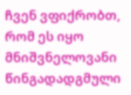ჩვენ ვფიქრობთ, რომ ეს იყო მნიშვნელოვანი წინგადადგმული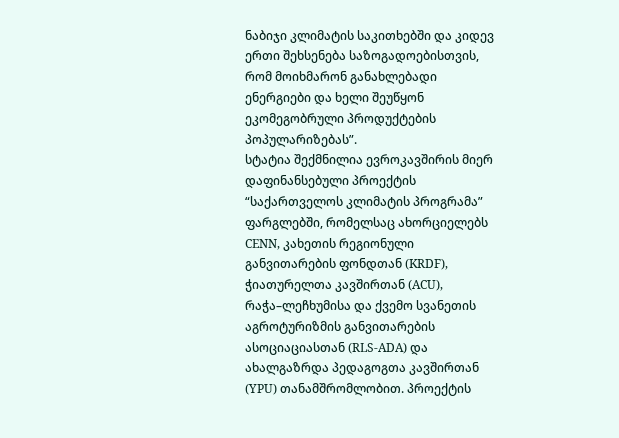ნაბიჯი კლიმატის საკითხებში და კიდევ ერთი შეხსენება საზოგადოებისთვის, რომ მოიხმარონ განახლებადი ენერგიები და ხელი შეუწყონ ეკომეგობრული პროდუქტების პოპულარიზებას”.
სტატია შექმნილია ევროკავშირის მიერ დაფინანსებული პროექტის “საქართველოს კლიმატის პროგრამა” ფარგლებში, რომელსაც ახორციელებს CENN, კახეთის რეგიონული განვითარების ფონდთან (KRDF), ჭიათურელთა კავშირთან (ACU), რაჭა–ლეჩხუმისა და ქვემო სვანეთის აგროტურიზმის განვითარების ასოციაციასთან (RLS-ADA) და ახალგაზრდა პედაგოგთა კავშირთან (YPU) თანამშრომლობით. პროექტის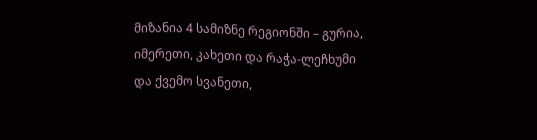მიზანია 4 სამიზნე რეგიონში – გურია, იმერეთი, კახეთი და რაჭა-ლეჩხუმი და ქვემო სვანეთი,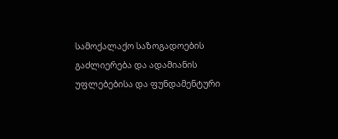სამოქალაქო საზოგადოების გაძლიერება და ადამიანის უფლებებისა და ფუნდამენტური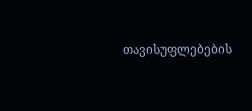თავისუფლებების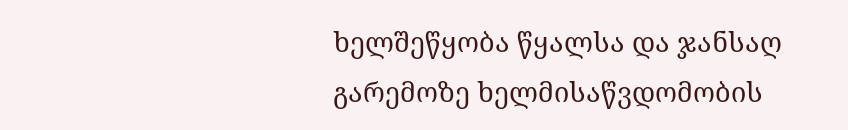ხელშეწყობა წყალსა და ჯანსაღ გარემოზე ხელმისაწვდომობის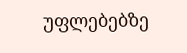უფლებებზე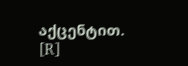აქცენტით.
[R]